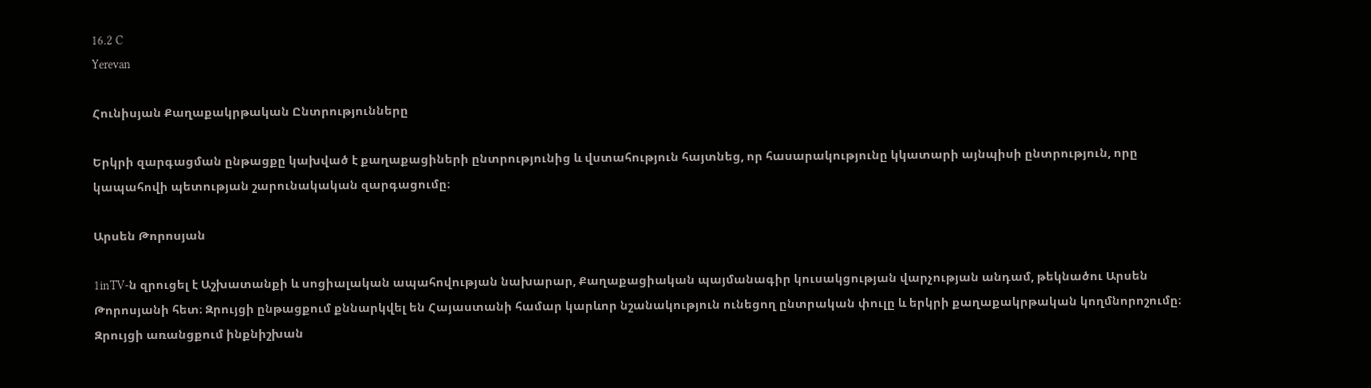16.2 C
Yerevan

Հունիսյան Քաղաքակրթական Ընտրությունները

Երկրի զարգացման ընթացքը կախված է քաղաքացիների ընտրությունից և վստահություն հայտնեց, որ հասարակությունը կկատարի այնպիսի ընտրություն, որը կապահովի պետության շարունակական զարգացումը։

Արսեն Թորոսյան

1inTV‑ն զրուցել է Աշխատանքի և սոցիալական ապահովության նախարար, Քաղաքացիական պայմանագիր կուսակցության վարչության անդամ, թեկնածու Արսեն Թորոսյանի հետ։ Զրույցի ընթացքում քննարկվել են Հայաստանի համար կարևոր նշանակություն ունեցող ընտրական փուլը և երկրի քաղաքակրթական կողմնորոշումը։ Զրույցի առանցքում ինքնիշխան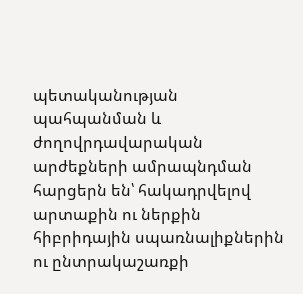պետականության պահպանման և ժողովրդավարական արժեքների ամրապնդման հարցերն են՝ հակադրվելով արտաքին ու ներքին հիբրիդային սպառնալիքներին ու ընտրակաշառքի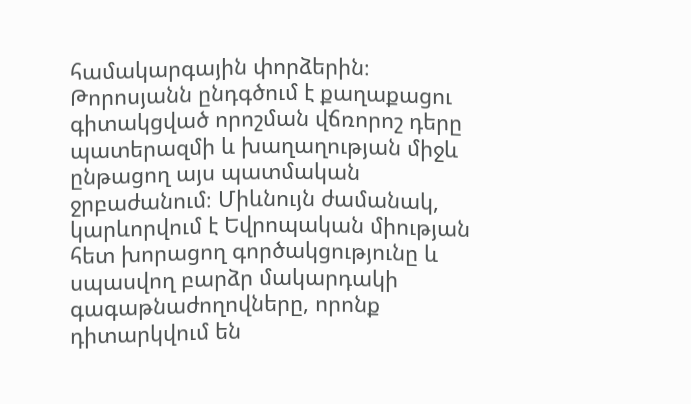համակարգային փորձերին։ Թորոսյանն ընդգծում է քաղաքացու գիտակցված որոշման վճռորոշ դերը պատերազմի և խաղաղության միջև ընթացող այս պատմական ջրբաժանում։ Միևնույն ժամանակ, կարևորվում է Եվրոպական միության հետ խորացող գործակցությունը և սպասվող բարձր մակարդակի գագաթնաժողովները, որոնք դիտարկվում են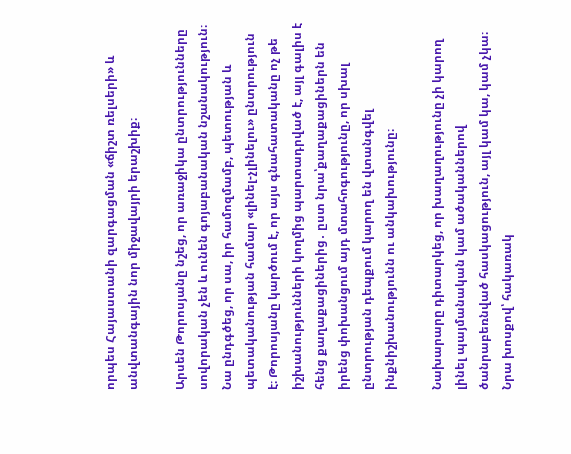որպես Հայաստանի զարգացման «ճիշտ ռելսերի» և անվտանգային նոր միջավայրի երաշխիք։

Արսեն Թորոսյանը նշեց, որ առաջիկա ընտրությունները սովորական չեն և ունեն գոյաբանական նշանակություն։ Նա ընդգծեց, որ սա, իր համոզմամբ, պետության և պետականության համար «լինել-չլինելու» ընտրություն է։ Թորոսյանը կարծում է, որ այս գնահատականը ոչ թե իշխանությունների կողմից պարտադրված է, այլ գալիս է հենց քաղաքացիներից․ ըստ նրա՝քաղաքացիներն են իրենց փոխանցում այդ մտահոգությունը, որ սխալ ընտրության դեպքում կարող են վտանգվել ինքնիշխանությունն ու անկախությունը։

Նախարարը դիտարկեց, որ խաղաղությունը չի կարող լինել պայմանական կամ ածականներով ծանրաբեռնված հասկացություն, այլ կամ կա, կամ չկա։ Նրա խոսքով՝ հակառակ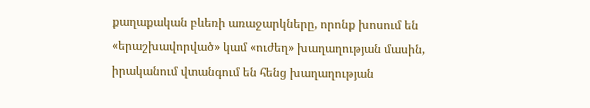քաղաքական բևեռի առաջարկները, որոնք խոսում են «երաշխավորված» կամ «ուժեղ» խաղաղության մասին, իրականում վտանգում են հենց խաղաղության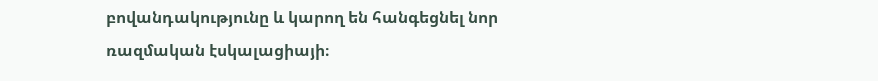բովանդակությունը և կարող են հանգեցնել նոր ռազմական էսկալացիայի։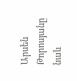Արսեն Թորոսյանը նաև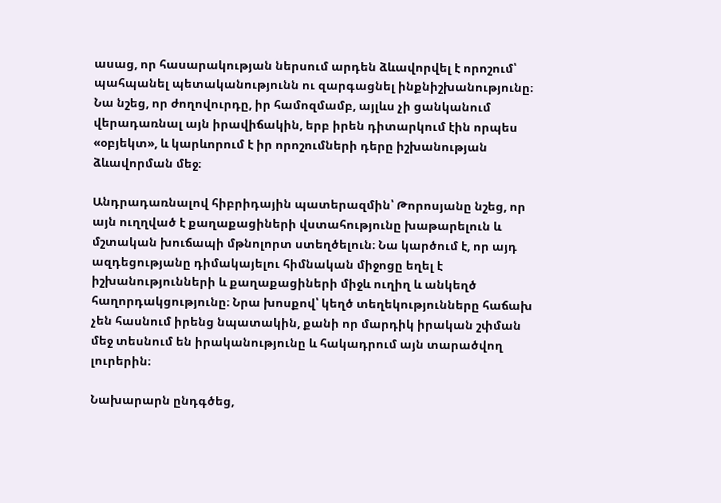ասաց, որ հասարակության ներսում արդեն ձևավորվել է որոշում՝ պահպանել պետականությունն ու զարգացնել ինքնիշխանությունը։ Նա նշեց, որ ժողովուրդը, իր համոզմամբ, այլևս չի ցանկանում վերադառնալ այն իրավիճակին, երբ իրեն դիտարկում էին որպես «օբյեկտ», և կարևորում է իր որոշումների դերը իշխանության ձևավորման մեջ։

Անդրադառնալով հիբրիդային պատերազմին՝ Թորոսյանը նշեց, որ այն ուղղված է քաղաքացիների վստահությունը խաթարելուն և մշտական խուճապի մթնոլորտ ստեղծելուն։ Նա կարծում է, որ այդ ազդեցությանը դիմակայելու հիմնական միջոցը եղել է իշխանությունների և քաղաքացիների միջև ուղիղ և անկեղծ հաղորդակցությունը։ Նրա խոսքով՝ կեղծ տեղեկությունները հաճախ չեն հասնում իրենց նպատակին, քանի որ մարդիկ իրական շփման մեջ տեսնում են իրականությունը և հակադրում այն տարածվող լուրերին։

Նախարարն ընդգծեց,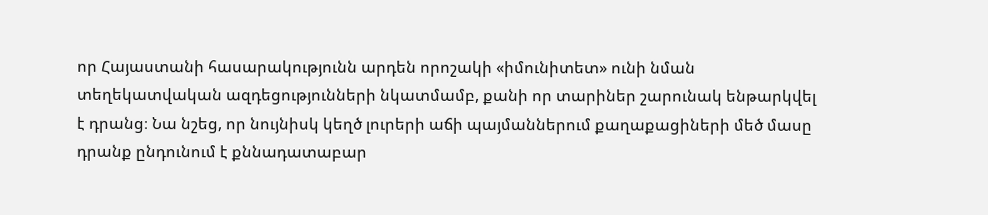որ Հայաստանի հասարակությունն արդեն որոշակի «իմունիտետ» ունի նման տեղեկատվական ազդեցությունների նկատմամբ, քանի որ տարիներ շարունակ ենթարկվել է դրանց։ Նա նշեց, որ նույնիսկ կեղծ լուրերի աճի պայմաններում քաղաքացիների մեծ մասը դրանք ընդունում է քննադատաբար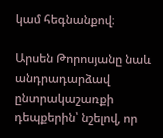կամ հեգնանքով։

Արսեն Թորոսյանը նաև անդրադարձավ ընտրակաշառքի դեպքերին՝ նշելով, որ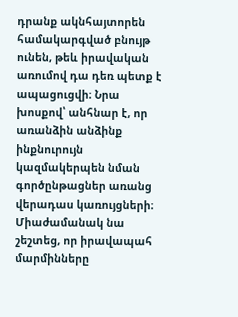դրանք ակնհայտորեն համակարգված բնույթ ունեն, թեև իրավական առումով դա դեռ պետք է ապացուցվի։ Նրա խոսքով՝ անհնար է, որ առանձին անձինք ինքնուրույն կազմակերպեն նման գործընթացներ առանց վերադաս կառույցների։ Միաժամանակ նա շեշտեց, որ իրավապահ մարմինները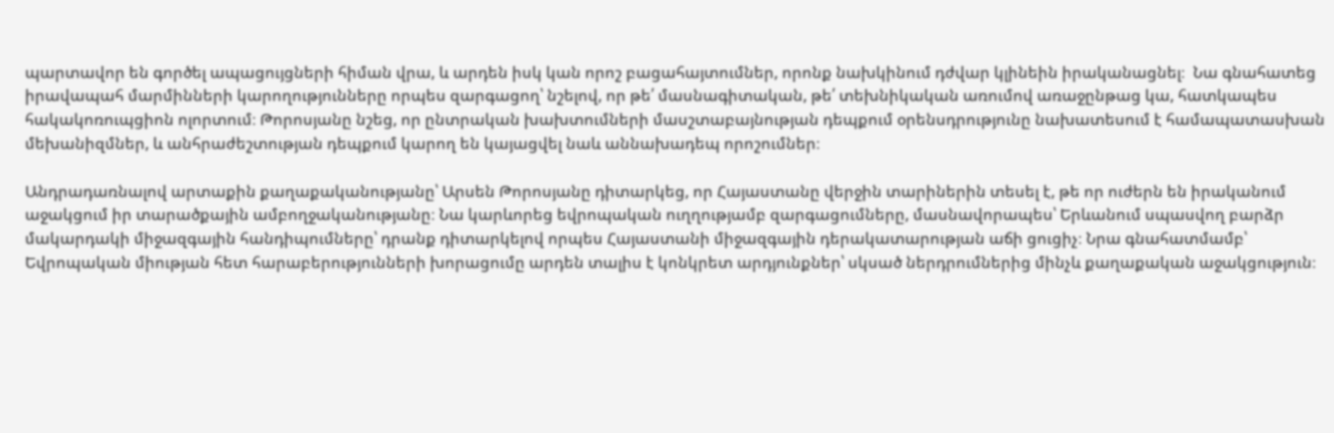պարտավոր են գործել ապացույցների հիման վրա, և արդեն իսկ կան որոշ բացահայտումներ, որոնք նախկինում դժվար կլինեին իրականացնել։  Նա գնահատեց իրավապահ մարմինների կարողությունները որպես զարգացող՝ նշելով, որ թե՛ մասնագիտական, թե՛ տեխնիկական առումով առաջընթաց կա, հատկապես հակակոռուպցիոն ոլորտում։ Թորոսյանը նշեց, որ ընտրական խախտումների մասշտաբայնության դեպքում օրենսդրությունը նախատեսում է համապատասխան մեխանիզմներ, և անհրաժեշտության դեպքում կարող են կայացվել նաև աննախադեպ որոշումներ։

Անդրադառնալով արտաքին քաղաքականությանը՝ Արսեն Թորոսյանը դիտարկեց, որ Հայաստանը վերջին տարիներին տեսել է, թե որ ուժերն են իրականում աջակցում իր տարածքային ամբողջականությանը։ Նա կարևորեց եվրոպական ուղղությամբ զարգացումները, մասնավորապես՝ Երևանում սպասվող բարձր մակարդակի միջազգային հանդիպումները՝ դրանք դիտարկելով որպես Հայաստանի միջազգային դերակատարության աճի ցուցիչ։ Նրա գնահատմամբ՝ Եվրոպական միության հետ հարաբերությունների խորացումը արդեն տալիս է կոնկրետ արդյունքներ՝ սկսած ներդրումներից մինչև քաղաքական աջակցություն։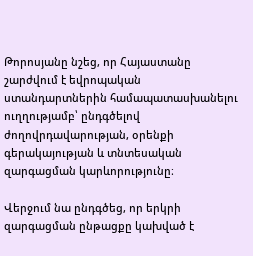Թորոսյանը նշեց, որ Հայաստանը շարժվում է եվրոպական ստանդարտներին համապատասխանելու ուղղությամբ՝ ընդգծելով ժողովրդավարության, օրենքի գերակայության և տնտեսական զարգացման կարևորությունը։

Վերջում նա ընդգծեց, որ երկրի զարգացման ընթացքը կախված է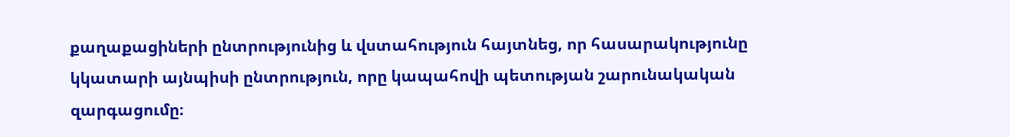քաղաքացիների ընտրությունից և վստահություն հայտնեց, որ հասարակությունը կկատարի այնպիսի ընտրություն, որը կապահովի պետության շարունակական զարգացումը։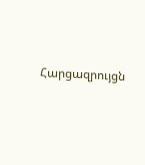Հարցազրույցն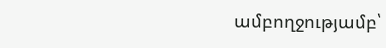ամբողջությամբ՝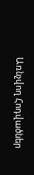Առնչվող Հոդվածներ